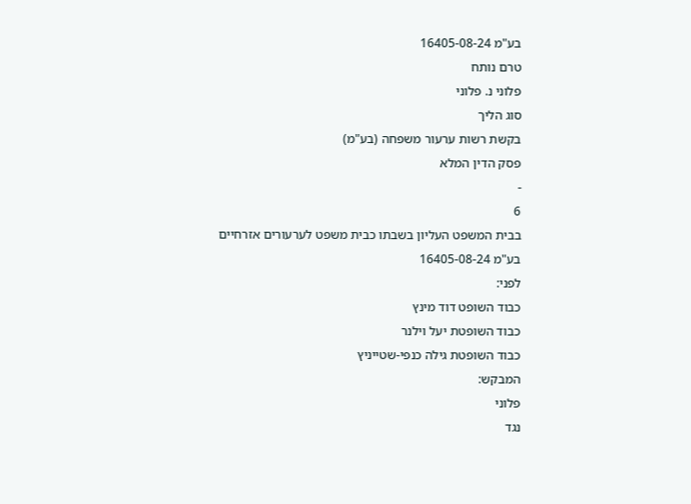בע"מ 16405-08-24
טרם נותח
פלוני נ. פלוני
סוג הליך
בקשת רשות ערעור משפחה (בע"מ)
פסק הדין המלא
-
6
בבית המשפט העליון בשבתו כבית משפט לערעורים אזרחיים
בע"מ 16405-08-24
לפני:
כבוד השופט דוד מינץ
כבוד השופטת יעל וילנר
כבוד השופטת גילה כנפי-שטייניץ
המבקש:
פלוני
נגד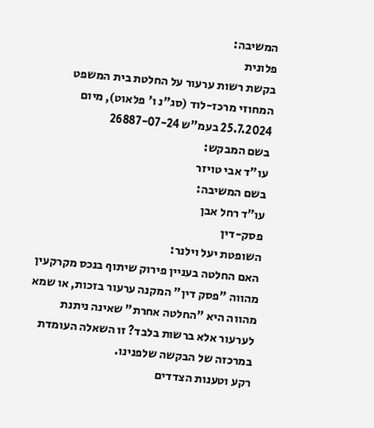המשיבה:
פלונית
בקשת רשות ערעור על החלטת בית המשפט המחוזי מרכז-לוד (סג"נ ו' פלאוט), מיום 25.7.2024 בעמ"ש 26887-07-24
בשם המבקש:
עו"ד אבי טויזר
בשם המשיבה:
עו"ד רחל אבן
פסק-דין
השופטת יעל וילנר:
האם החלטה בעניין פירוק שיתוף בנכס מקרקעין מהווה "פסק דין" המקנה ערעור בזכות, או שמא מהווה היא "החלטה אחרת" שאינה ניתנת לערעור אלא ברשות בלבד? זו השאלה העומדת במרכזה של הבקשה שלפנינו.
רקע וטענות הצדדים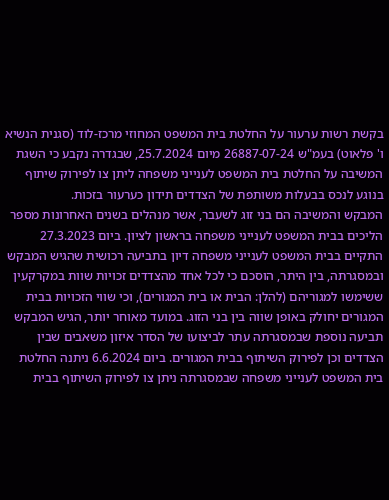בקשת רשות ערעור על החלטת בית המשפט המחוזי מרכז-לוד (סגנית הנשיא ו' פלאוט) בעמ"ש 26887-07-24 מיום 25.7.2024, שבגדרה נקבע כי השגת המשיבה על החלטת בית המשפט לענייני משפחה ליתן צו לפירוק שיתוף בנוגע לנכס בבעלות משותפת של הצדדים תידון כערעור בזכות.
המבקש והמשיבה הם בני זוג לשעבר, אשר מנהלים בשנים האחרונות מספר הליכים בבית המשפט לענייני משפחה בראשון לציון. ביום 27.3.2023 התקיים בבית המשפט לענייני משפחה דיון בתביעה רכושית שהגיש המבקש ובמסגרתה, בין היתר, הוסכם כי לכל אחד מהצדדים זכויות שוות במקרקעין ששימשו למגוריהם (להלן: הבית או בית המגורים), וכי שווי הזכויות בבית המגורים יחולק באופן שווה בין בני הזוג. במועד מאוחר יותר, הגיש המבקש תביעה נוספת שבמסגרתה עתר לביצועו של הסדר איזון משאבים שבין הצדדים וכן לפירוק השיתוף בבית המגורים. ביום 6.6.2024 ניתנה החלטת בית המשפט לענייני משפחה שבמסגרתה ניתן צו לפירוק השיתוף בבית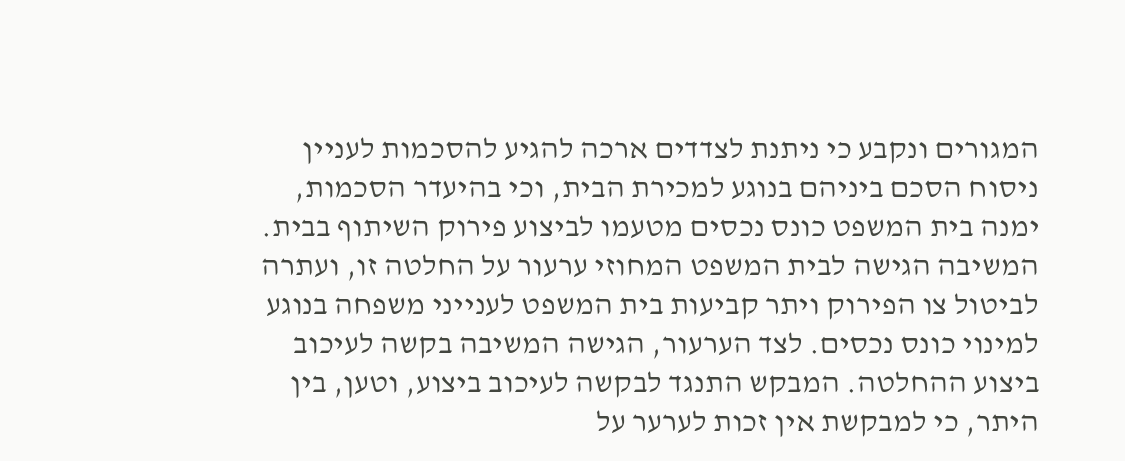המגורים ונקבע כי ניתנת לצדדים ארכה להגיע להסכמות לעניין ניסוח הסכם ביניהם בנוגע למכירת הבית, וכי בהיעדר הסכמות, ימנה בית המשפט כונס נכסים מטעמו לביצוע פירוק השיתוף בבית.
המשיבה הגישה לבית המשפט המחוזי ערעור על החלטה זו, ועתרה לביטול צו הפירוק ויתר קביעות בית המשפט לענייני משפחה בנוגע למינוי כונס נכסים. לצד הערעור, הגישה המשיבה בקשה לעיכוב ביצוע ההחלטה. המבקש התנגד לבקשה לעיכוב ביצוע, וטען, בין היתר, כי למבקשת אין זכות לערער על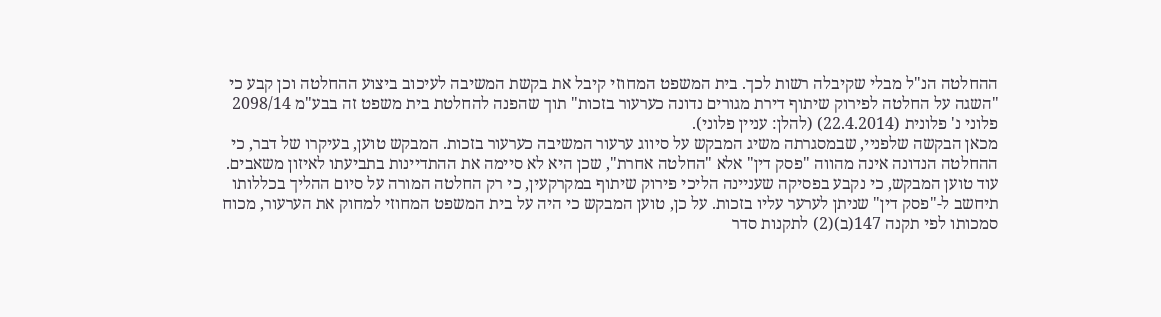ההחלטה הנ"ל מבלי שקיבלה רשות לכך. בית המשפט המחוזי קיבל את בקשת המשיבה לעיכוב ביצוע ההחלטה וכן קבע כי "השגה על החלטה לפירוק שיתוף דירת מגורים נדונה כערעור בזכות" תוך שהפנה להחלטת בית משפט זה בבע"מ 2098/14 פלוני נ' פלונית (22.4.2014) (להלן: עניין פלוני).
מכאן הבקשה שלפניי, שבמסגרתה משיג המבקש על סיווג ערעור המשיבה כערעור בזכות. המבקש טוען, בעיקרו של דבר, כי ההחלטה הנדונה אינה מהווה "פסק דין" אלא "החלטה אחרת", שכן היא לא סיימה את ההתדיינות בתביעתו לאיזון משאבים. עוד טוען המבקש, כי נקבע בפסיקה שעניינה הליכי פירוק שיתוף במקרקעין, כי רק החלטה המורה על סיום ההליך בכללותו תיחשב ל-"פסק דין" שניתן לערער עליו בזכות. על כן, טוען המבקש כי היה על בית המשפט המחוזי למחוק את הערעור, מכוח סמכותו לפי תקנה 147(ב)(2) לתקנות סדר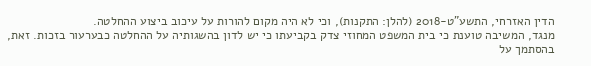הדין האזרחי, התשע"ט-2018 (להלן: התקנות), וכי לא היה מקום להורות על עיכוב ביצוע ההחלטה.
מנגד, המשיבה טוענת כי בית המשפט המחוזי צדק בקביעתו כי יש לדון בהשגותיה על ההחלטה כבערעור בזכות. זאת, בהסתמך על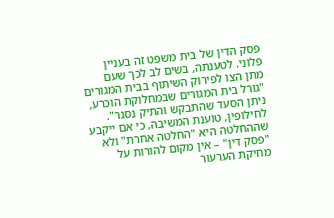פסק הדין של בית משפט זה בעניין פלוני. לטענתה, בשים לב לכך שעם מתן הצו לפירוק השיתוף בבית המגורים "גורל בית המגורים שבמחלוקת הוכרע, ניתן הסעד שהתבקש והתיק נסגר". לחילופין, טוענת המשיבה, כי אם ייקבע שההחלטה היא "החלטה אחרת" ולא "פסק דין" – אין מקום להורות על מחיקת הערעור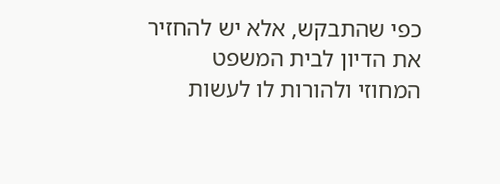כפי שהתבקש, אלא יש להחזיר את הדיון לבית המשפט המחוזי ולהורות לו לעשות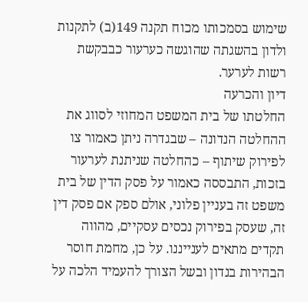שימוש בסמכותו מכוח תקנה 149(ב) לתקנות ולדון בהשגתה שהוגשה כערעור כבבקשת רשות לערער.
דיון והכרעה
החלטתו של בית המשפט המחוזי לסווג את ההחלטה הנדונה – שבגדרה ניתן כאמור צו לפירוק שיתוף – כהחלטה שניתנת לערעור בזכות, התבססה כאמור על פסק הדין של בית משפט זה בעניין פלוני, אולם ספק אם פסק דין זה, שעסק בפירוק נכסים עסקיים, מהווה תקדים מתאים לענייננו. על כן, מחמת חוסר הבהירות בנדון ובשל הצורך להעמיד הלכה על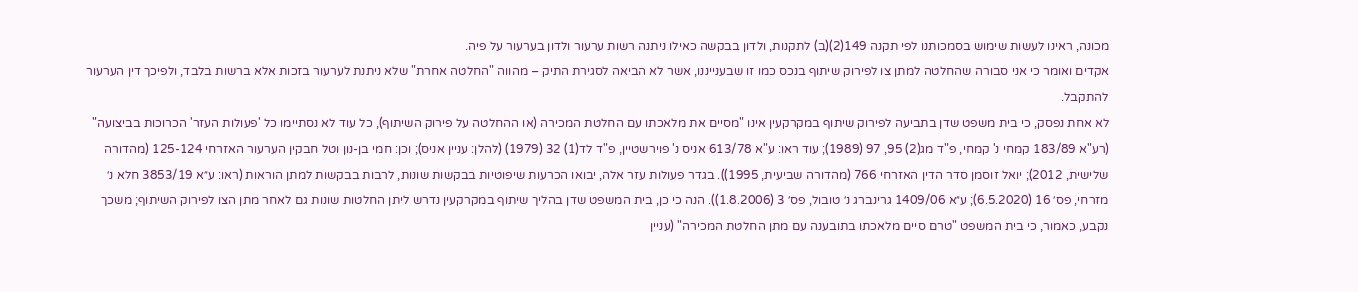מכונה, ראינו לעשות שימוש בסמכותנו לפי תקנה 149(2)(ב) לתקנות, ולדון בבקשה כאילו ניתנה רשות ערעור ולדון בערעור על פיה.
אקדים ואומר כי אני סבורה שהחלטה למתן צו לפירוק שיתוף בנכס כמו זו שבענייננו, אשר לא הביאה לסגירת התיק – מהווה "החלטה אחרת" שלא ניתנת לערעור בזכות אלא ברשות בלבד, ולפיכך דין הערעור להתקבל.
לא אחת נפסק, כי בית משפט שדן בתביעה לפירוק שיתוף במקרקעין אינו "מסיים את מלאכתו עם החלטת המכירה (או ההחלטה על פירוק השיתוף), כל עוד לא נסתיימו כל 'פעולות העזר' הכרוכות בביצועה" (רע"א 183/89 קמחי נ' קמחי, פ"ד מג(2) 95, 97 (1989); עוד ראו: ע"א 613/78 אניס נ' פוירשטיין, פ"ד לד(1) 32 (1979) (להלן: עניין אניס); וכן: חמי בן-נון וטל חבקין הערעור האזרחי 125-124 (מהדורה שלישית, 2012); יואל זוסמן סדר הדין האזרחי 766 (מהדורה שביעית, 1995)). בגדר פעולות עזר אלה, יבואו הכרעות שיפוטיות בבקשות שונות, לרבות בבקשות למתן הוראות (ראו: ע״א 3853/19 חלא נ׳ מזרחי, פס׳ 16 (6.5.2020); ע״א 1409/06 גרינברג נ׳ טובול, פס׳ 3 (1.8.2006)). הנה כי כן, בית המשפט שדן בהליך שיתוף במקרקעין נדרש ליתן החלטות שונות גם לאחר מתן הצו לפירוק השיתוף; משכך נקבע, כאמור, כי בית המשפט "טרם סיים מלאכתו בתובענה עם מתן החלטת המכירה" (עניין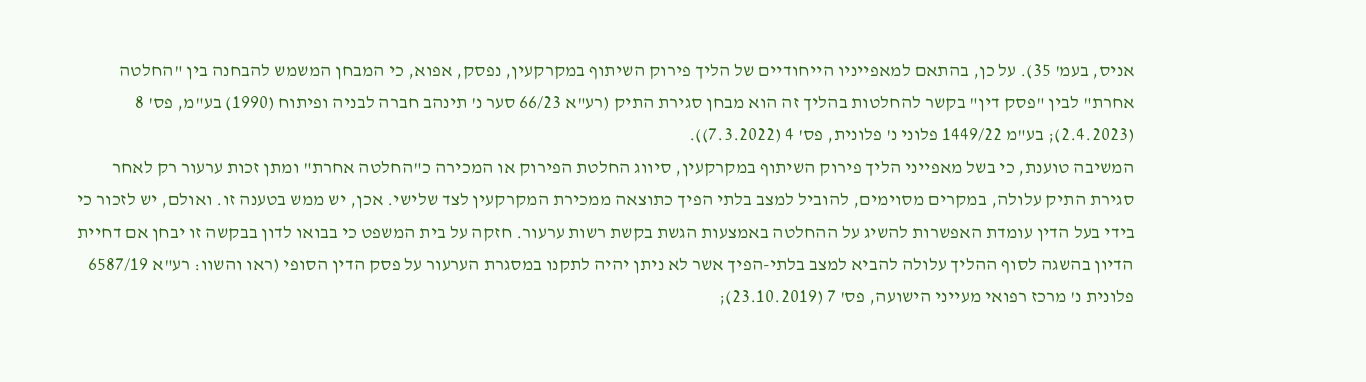אניס, בעמ' 35). על כן, בהתאם למאפייניו הייחודיים של הליך פירוק השיתוף במקרקעין, נפסק, אפוא, כי המבחן המשמש להבחנה בין "החלטה אחרת" לבין "פסק דין" בקשר להחלטות בהליך זה הוא מבחן סגירת התיק (רע"א 66/23 סער נ' תינהב חברה לבניה ופיתוח (1990) בע"מ, פס' 8 (2.4.2023); בע"מ 1449/22 פלוני נ' פלונית, פס' 4 (7.3.2022)).
המשיבה טוענת, כי בשל מאפייני הליך פירוק השיתוף במקרקעין, סיווג החלטת הפירוק או המכירה כ"החלטה אחרת" ומתן זכות ערעור רק לאחר סגירת התיק עלולה, במקרים מסוימים, להוביל למצב בלתי הפיך כתוצאה ממכירת המקרקעין לצד שלישי. אכן, יש ממש בטענה זו. ואולם, יש לזכור כי בידי בעל הדין עומדת האפשרות להשיג על ההחלטה באמצעות הגשת בקשת רשות ערעור. חזקה על בית המשפט כי בבואו לדון בבקשה זו יבחן אם דחיית הדיון בהשגה לסוף ההליך עלולה להביא למצב בלתי-הפיך אשר לא ניתן יהיה לתקנו במסגרת הערעור על פסק הדין הסופי (ראו והשוו: רע"א 6587/19 פלונית נ' מרכז רפואי מעייני הישועה, פס' 7 (23.10.2019);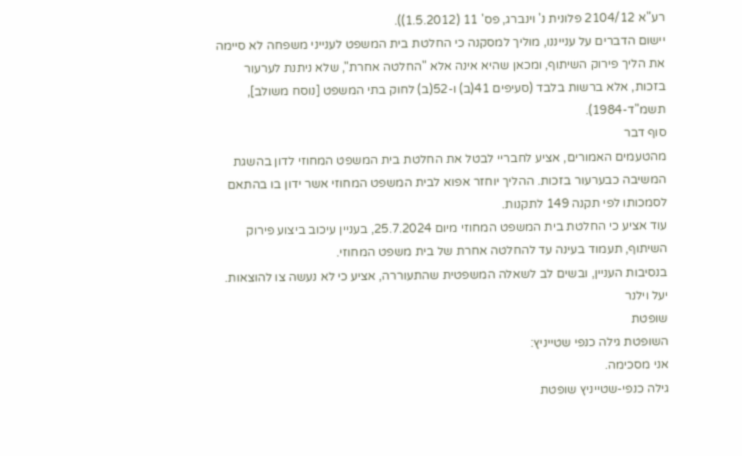רע"א 2104/12 פלונית נ' וינברג, פס' 11 (1.5.2012)).
יישום הדברים על ענייננו, מוליך למסקנה כי החלטת בית המשפט לענייני משפחה לא סיימה את הליך פירוק השיתוף, ומכאן שהיא אינה אלא "החלטה אחרת", שלא ניתנת לערעור בזכות, אלא ברשות בלבד (סעיפים 41(ב) ו-52(ב) לחוק בתי המשפט [נוסח משולב], תשמ"ד-1984).
סוף דבר
מהטעמים האמורים, אציע לחבריי לבטל את החלטת בית המשפט המחוזי לדון בהשגת המשיבה כבערעור בזכות. ההליך יוחזר אפוא לבית המשפט המחוזי אשר ידון בו בהתאם לסמכותו לפי תקנה 149 לתקנות.
עוד אציע כי החלטת בית המשפט המחוזי מיום 25.7.2024, בעניין עיכוב ביצוע פירוק השיתוף, תעמוד בעינה עד להחלטה אחרת של בית משפט המחוזי.
בנסיבות העניין, ובשים לב לשאלה המשפטית שהתעוררה, אציע כי לא נעשה צו להוצאות.
יעל וילנר
שופטת
השופטת גילה כנפי שטייניץ:
אני מסכימה.
גילה כנפי-שטייניץ שופטת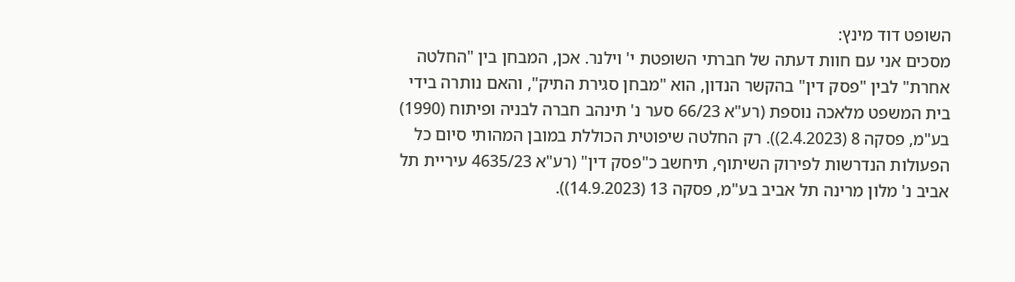השופט דוד מינץ:
מסכים אני עם חוות דעתה של חברתי השופטת י' וילנר. אכן, המבחן בין "החלטה אחרת" לבין "פסק דין" בהקשר הנדון, הוא "מבחן סגירת התיק", והאם נותרה בידי בית המשפט מלאכה נוספת (רע"א 66/23 סער נ' תינהב חברה לבניה ופיתוח (1990) בע"מ, פסקה 8 (2.4.2023)). רק החלטה שיפוטית הכוללת במובן המהותי סיום כל הפעולות הנדרשות לפירוק השיתוף, תיחשב כ"פסק דין" (רע"א 4635/23 עיריית תל אביב נ' מלון מרינה תל אביב בע"מ, פסקה 13 (14.9.2023)).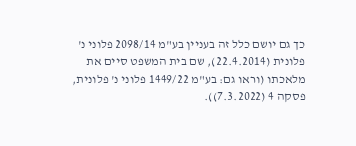כך גם יושם כלל זה בעניין בע"מ 2098/14 פלוני נ' פלונית (22.4.2014), שם בית המשפט סיים את מלאכתו (וראו גם: בע"מ 1449/22 פלוני נ' פלונית, פסקה 4 (7.3.2022)).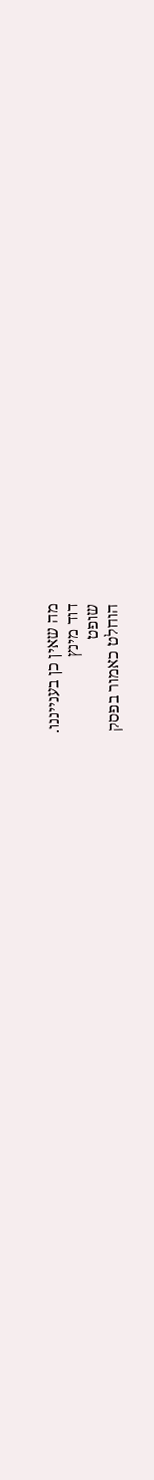מה שאין כן בענייננו.
דוד מינץ
שופט
הוחלט כאמור בפסק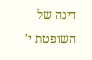דינה של השופטת י'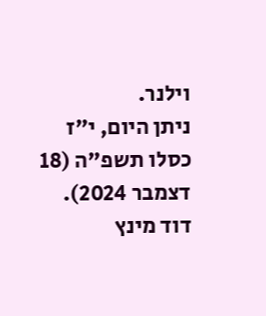וילנר.
ניתן היום, י"ז כסלו תשפ"ה (18 דצמבר 2024).
דוד מינץ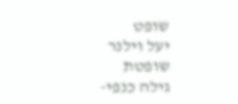שופט
יעל וילנר
שופטת
גילה כנפי-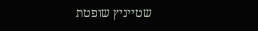שטייניץ שופטת